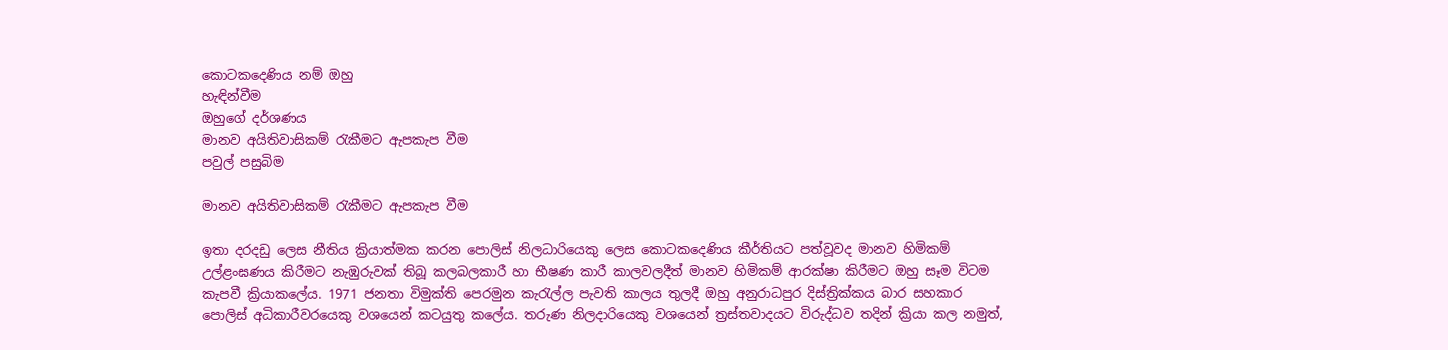කොටකදෙණිය නම් ඔහු
හැඳින්වීම
ඔහුගේ දර්ශණය
මානව අයිතිවාසිකම් රැකීමට ඇපකැප වීම
පවුල් පසුබිම

මානව අයිතිවාසිකම් රැකීමට ඇපකැප වීම

ඉතා දරදඩු ලෙස නීතිය ක්‍රියාත්මක කරන පොලිස් නිලධාරියෙකු ලෙස කොටකදෙණිය කීර්තියට පත්වූවද මානව හිමිකම් උල්ළංඝණය කිරීමට නැඹුරුවක් තිබූ කලබලකාරී හා භීෂණ කාරී කාලවලදීත් මානව හිමිකම් ආරක්ෂා කිරීමට ඔහු සෑම විටම කැපවී ක්‍රියාකලේය. 1971 ජනතා විමුක්ති පෙරමුන කැරැල්ල පැවති කාලය තුලදී ඔහු අනුරාධපුර දිස්ත්‍රික්කය බාර සහකාර පොලිස් අධිකාරීවරයෙකු වශයෙන් කටයුතු කලේය. තරුණ නිලදාරියෙකු වශයෙන් ත්‍රස්තවාදයට විරුද්ධව තදින් ක්‍රියා කල නමුත්,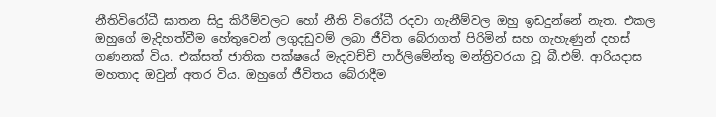නීතිවිරෝධී ඝාතන සිදු කිරීම්වලට හෝ නීති විරෝධී රදවා ගැනීම්වල ඔහු ඉඩදුන්නේ නැත. එකල ඔහුගේ මැදිහත්වීම හේතුවෙන් ලගුදඩුවම් ලබා ජීවිත බේරාගත් පිරිමින් සහ ගැහැණුන් දහස් ගණනක් විය. එක්සත් ජාතික පක්ෂයේ මැදවච්චි පාර්ලිමේන්තු මන්ත්‍රිවරයා වූ බී.එම්. ආරියදාස මහතාද ඔවුන් අතර විය. ඔහුගේ ජීවිතය බේරාදීම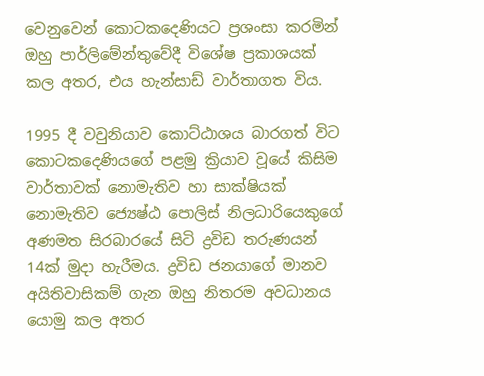වෙනුවෙන් කොටකදෙණියට ප්‍රශංසා කරමින් ඔහු පාර්ලිමේන්තුවේදී විශේෂ ප්‍රකාශයක් කල අතර, එය හැන්සාඩ් වාර්තාගත විය.

1995 දී වවුනියාව කොට්ඨාශය බාරගත් විට කොටකදෙණියගේ පළමු ක්‍රියාව වූයේ කිසිම වාර්තාවක් නොමැතිව හා සාක්ෂියක් නොමැතිව ජ්‍යෙෂ්ඨ පොලිස් නිලධාරියෙකුගේ අණමත සිරබාරයේ සිටි ද්‍රවිඩ තරුණයන් 14ක් මුදා හැරීමය. ද්‍රවිඩ ජනයාගේ මානව අයිතිවාසිකම් ගැන ඔහු නිතරම අවධානය යොමු කල අතර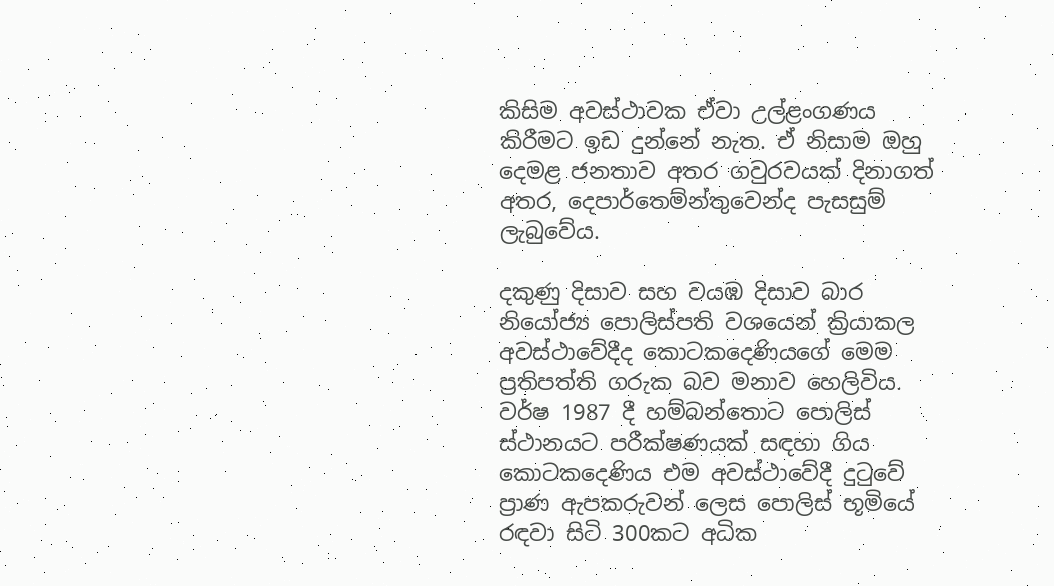කිසිම අවස්ථාවක ඒවා උල්ළංගණය කිරීමට ඉඩ දුන්නේ නැත. ඒ නිසාම ඔහු දෙමළ ජනතාව අතර ගවුරවයක් දිනාගත් අතර, දෙපාර්ත‍ෙම්න්තුවෙන්ද පැසසුම් ලැබුවේය.

දකුණු දිසාව සහ වයඹ දිසාව බාර නියෝජ්‍ය පොලිස්පති වශයෙන් ක්‍රියාකල අවස්ථාවේදීද කොටකදෙණියගේ මෙම ප්‍රතිපත්ති ගරුක බව මනාව හෙලිවිය. වර්ෂ 1987 දී හම්බන්තොට පොලිස් ස්ථානයට පරීක්ෂණයක් සඳහා ගිය කොටකදෙණිය එම අවස්ථාවේදී දුටුවේ ප්‍රාණ ඇපකරුවන් ලෙස පොලිස් භූමියේ රඳවා සිටි 300කට අධික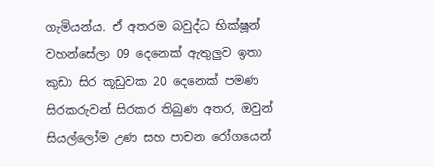ගැමියන්ය. ඒ අතරම බවුද්ධ භික්ෂූන් වහන්සේලා 09 දෙනෙක් ඇතුලුව ඉතා කුඩා සිර කූඩුවක 20 දෙනෙක් පමණ සිරකරුවන් සිරකර තිබුණ අතර, ඔවුන් සියල්ලෝම උණ සහ පාචන රෝගයෙන්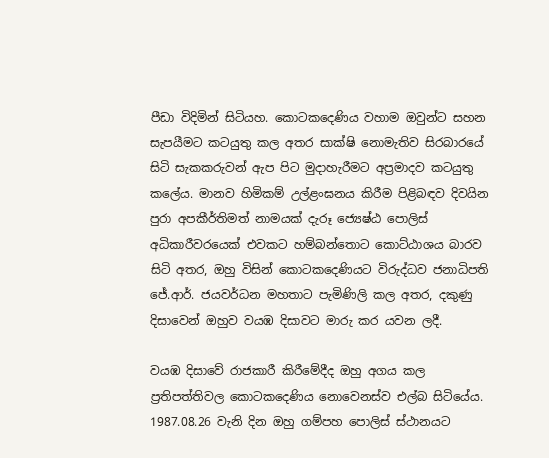පීඩා විදිමින් සිටියහ. කොටකදෙණිය වහාම ඔවුන්ට සහන සැපයීමට කටයුතු කල අතර සාක්ෂි නොමැතිව සිරබාරයේ සිටි සැකකරුවන් ඇප පිට මුදාහැරීමට අප්‍රමාදව කටයුතු කලේය. මානව හිමිකම් උල්ළංඝනය කිරීම පිළිබඳව දිවයින පුරා අපකීර්තිමත් නාමයක් දැරූ ජ්‍යෙෂ්ඨ පොලිස් අධිකාරීවරයෙක් එවකට හම්බන්තොට කොට්ඨාශය බාරව සිටි අතර, ඔහු විසින් කොටකදෙණියට විරුද්ධව ජනාධිපති ජේ.ආර්. ජයවර්ධන මහතාට පැමිණිලි කල අතර, දකුණු දිසාවෙන් ඔහුව වයඹ දිසාවට මාරු කර යවන ලදී.

වයඹ දිසාවේ රාජකාරී කිරීමේදීද ඔහු අගය කල ප්‍රතිපත්තිවල කොටකදෙණිය නොවෙනස්ව එල්බ සිටියේය. 1987.08.26 වැනි දින ඔහු ගම්පහ පොලිස් ස්ථානයට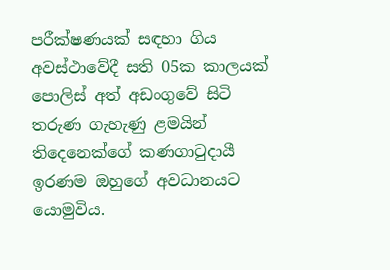පරීක්ෂණයක් සඳහා ගිය අවස්ථාවේදී සති 05ක කාලයක් පොලිස් අත් අඩංගුවේ සිටි තරුණ ගැහැණු ළමයින් තිදෙනෙක්ගේ කණගාටුදායී ඉරණම ඔහුගේ අවධානයට යොමුවිය.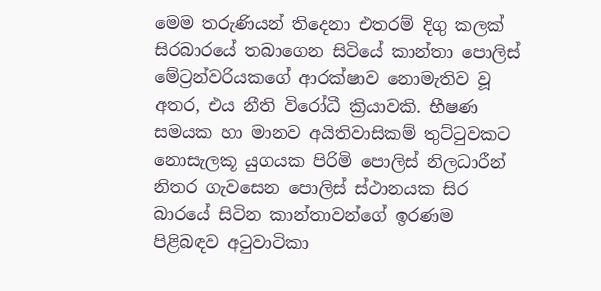මෙම තරුණියන් තිදෙනා එතරම් දිගු කලක් සිරබාරයේ තබාගෙන සිටියේ කාන්තා පොලිස් මේට්‍රන්වරියකගේ ආරක්ෂාව නොමැතිව වූ අතර, එය නීති විරෝධී ක්‍රියාවකි. භීෂණ සමයක හා මානව අයිතිවාසිකම් තුට්ටුවකට නොසැලකූ යුගයක පිරිමි පොලිස් නිලධාරීන් නිතර ගැවසෙන පොලිස් ස්ථානයක සිර බාරයේ සිටින කාන්තාවන්ගේ ඉරණම පිළිබඳව අටුවාටිකා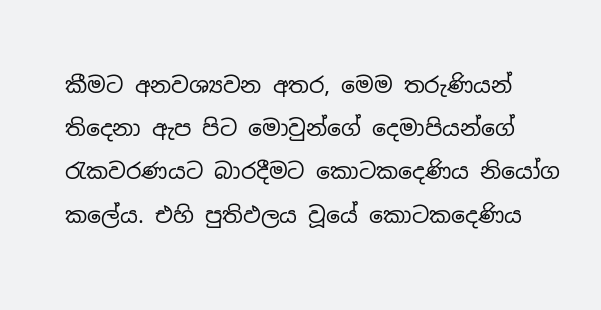කීමට අනවශ්‍යවන අතර, මෙම තරුණියන් තිදෙනා ඇප පිට මොවුන්ගේ දෙමාපියන්ගේ රැකවරණයට බාරදීමට කොටකදෙණිය නියෝග කලේය. එහි පුතිඵලය වූයේ කොටකදෙණිය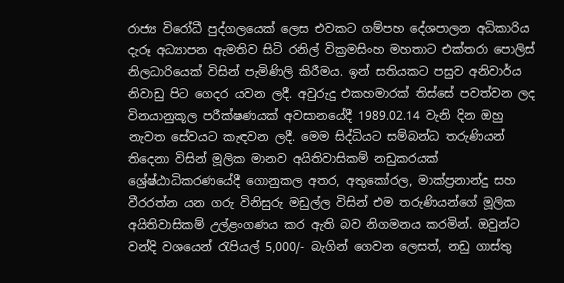රාජ්‍ය විරෝධී පුද්ගලයෙක් ලෙස එවකට ගම්පහ දේශපාලන අධිකාරිය දැරූ අධ්‍යාපන ඇමතිව සිටි රනිල් වික්‍රමසිංහ මහතාට එක්තරා පොලිස් නිලධාරියෙක් විසින් පැමිණිලි කිරීමය. ඉන් සතියකට පසුව අනිවාර්ය නිවාඩු පිට ගෙදර යවන ලදී. අවුරුදු එකහමාරක් තිස්සේ පවත්වන ලද විනයානුකූල පරීක්ෂණයක් අවසානයේදී 1989.02.14 වැනි දින ඔහු නැවත සේවයට කැඳවන ලදී. මෙම සිද්ධියට සම්බන්ධ තරුණියන් තිදෙනා විසින් මූලික මානව අයිතිවාසිකම් නඩුකරයක් ශ්‍රේෂ්ඨාධිකරණයේදී ගොනුකල අතර, අතුකෝරල, මාක්ප්‍රනාන්දු සහ වීරරත්න යන ගරු විනිසුරු මඩුල්ල විසින් එම තරුණියන්ගේ මූලික අයිතිවාසිකම් උල්ළංගණය කර ඇති බව නිගමනය කරමින්. ඔවුන්ට වන්දි වශයෙන් රැපියල් 5,000/- බැගින් ගෙවන ලෙසත්, නඩු ගාස්තු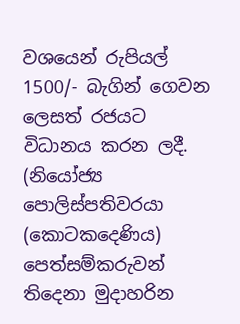වශයෙන් රුපියල් 1500/- බැගින් ගෙවන ලෙසත් රජයට විධානය කරන ලදී. (නියෝජ්‍ය පොලිස්පතිවරයා (කොටකදෙණිය) පෙත්සම්කරුවන් තිදෙනා මුදාහරින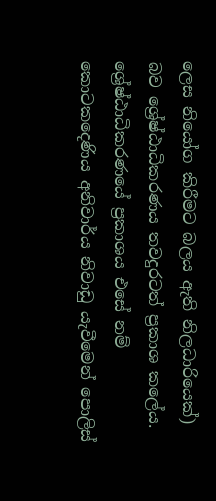ලෙස නියෝග කිරීමට බලය ඇති නිලධාරියෙක්) බව ශ්‍රේෂ්ඨාධිකරණය තවදුරටත් ප්‍රකාශ කලේය. ශ්‍රේෂ්ඨාධිකරණයේ ප්‍රකාශය එසේ නම් කොටකදෙණිය අනිවාර්ය නිවාඩු යැවීමෙන් පොලිස්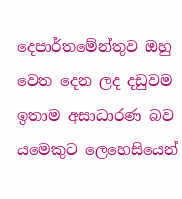දෙපාර්තමේන්තුව ඔහු වෙත දෙන ලද දඩුවම ඉතාම අසාධාරණ බව යමෙකුට ලෙහෙසියෙන්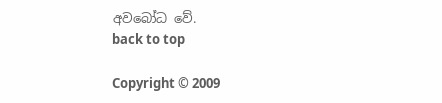අවබෝධ වේ.
back to top

Copyright © 2009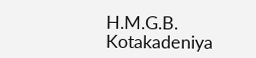H.M.G.B. Kotakadeniya